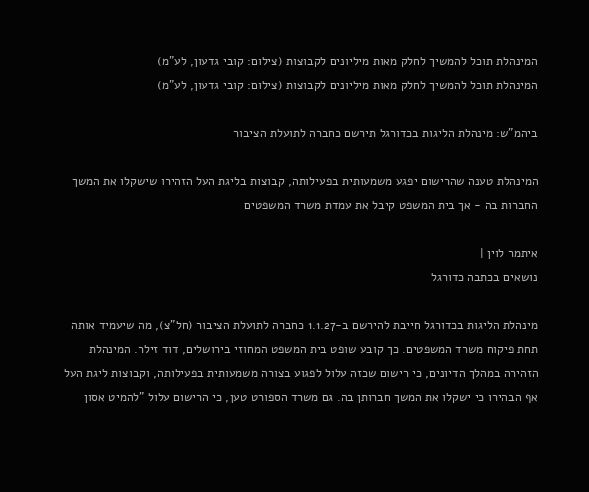המינהלת תוכל להמשיך לחלק מאות מיליונים לקבוצות (צילום: קובי גדעון, לע"מ)
המינהלת תוכל להמשיך לחלק מאות מיליונים לקבוצות (צילום: קובי גדעון, לע"מ)

ביהמ"ש: מינהלת הליגות בכדורגל תירשם כחברה לתועלת הציבור

המינהלת טענה שהרישום יפגע משמעותית בפעילותה, קבוצות בליגת העל הזהירו שישקלו את המשך החברות בה - אך בית המשפט קיבל את עמדת משרד המשפטים

איתמר לוין |
נושאים בכתבה כדורגל

מינהלת הליגות בכדורגל חייבת להירשם ב-1.1.27 כחברה לתועלת הציבור (חל"צ), מה שיעמיד אותה תחת פיקוח משרד המשפטים. כך קובע שופט בית המשפט המחוזי בירושלים, דוד זילר. המינהלת הזהירה במהלך הדיונים, כי רישום שכזה עלול לפגוע בצורה משמעותית בפעילותה, וקבוצות ליגת העל אף הבהירו כי ישקלו את המשך חברותן בה. גם משרד הספורט טען, כי הרישום עלול "להמיט אסון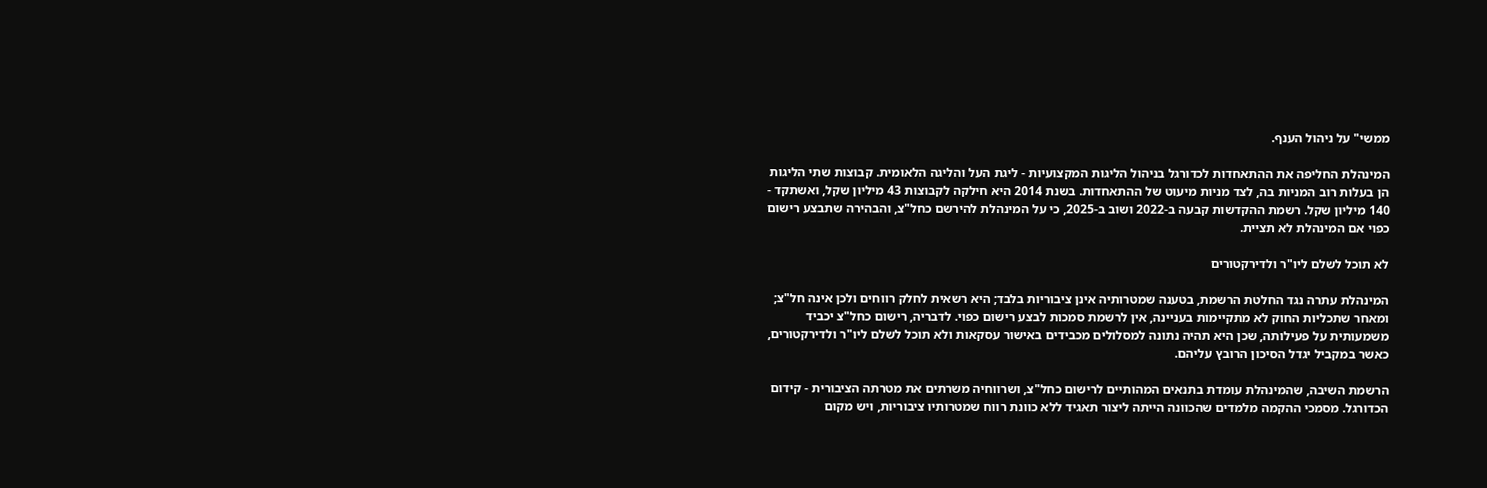ממשי" על ניהול הענף.

המינהלת החליפה את ההתאחדות לכדורגל בניהול הליגות המקצועיות - ליגת העל והליגה הלאומית. קבוצות שתי הליגות הן בעלות רוב המניות בה, לצד מניות מיעוט של ההתאחדות. בשנת 2014 היא חילקה לקבוצות 43 מיליון שקל, ואשתקד - 140 מיליון שקל. רשמת ההקדשות קבעה ב-2022 ושוב ב-2025, כי על המינהלת להירשם כחל"צ, והבהירה שתבצע רישום כפוי אם המינהלת לא תציית.

לא תוכל לשלם ליו"ר ולדירקטורים

המינהלת עתרה נגד החלטת הרשמת, בטענה שמטרותיה אינן ציבוריות בלבד; היא רשאית לחלק רווחים ולכן אינה חל"צ; ומאחר שתכליות החוק לא מתקיימות בעניינה, אין לרשמת סמכות לבצע רישום כפוי. לדבריה, רישום כחל"צ יכביד משמעותית על פעילותה, שכן היא תהיה נתונה למסלולים מכבידים באישור עסקאות ולא תוכל לשלם ליו"ר ולדירקטורים, כאשר במקביל יגדל הסיכון הרובץ עליהם.

הרשמת השיבה, שהמינהלת עומדת בתנאים המהותיים לרישום כחל"צ, ושרווחיה משרתים את מטרתה הציבורית - קידום הכדורגל. מסמכי ההקמה מלמדים שהכוונה הייתה ליצור תאגיד ללא כוונת רווח שמטרותיו ציבוריות, ויש מקום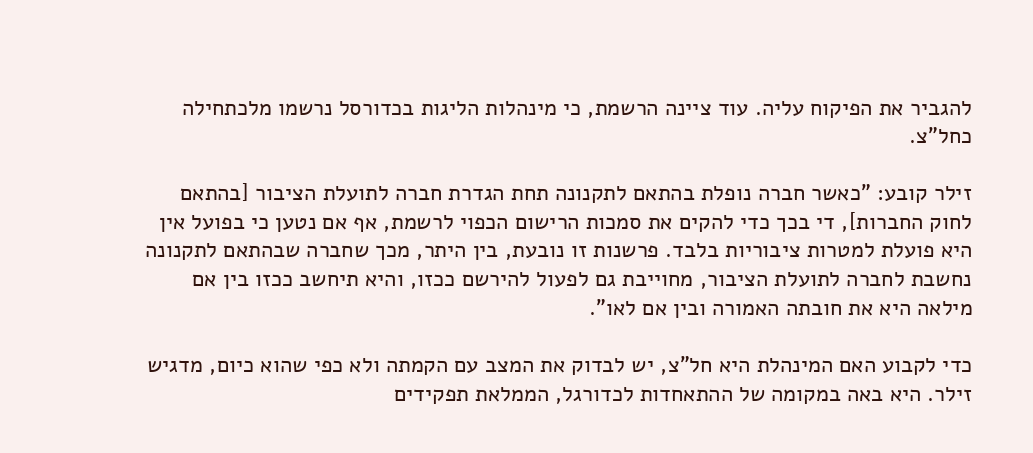להגביר את הפיקוח עליה. עוד ציינה הרשמת, כי מינהלות הליגות בכדורסל נרשמו מלכתחילה כחל"צ.

זילר קובע: "כאשר חברה נופלת בהתאם לתקנונה תחת הגדרת חברה לתועלת הציבור [בהתאם לחוק החברות], די בכך כדי להקים את סמכות הרישום הכפוי לרשמת, אף אם נטען כי בפועל אין היא פועלת למטרות ציבוריות בלבד. פרשנות זו נובעת, בין היתר, מכך שחברה שבהתאם לתקנונה נחשבת לחברה לתועלת הציבור, מחוייבת גם לפעול להירשם ככזו, והיא תיחשב ככזו בין אם מילאה היא את חובתה האמורה ובין אם לאו".

כדי לקבוע האם המינהלת היא חל"צ, יש לבדוק את המצב עם הקמתה ולא כפי שהוא כיום, מדגיש זילר. היא באה במקומה של ההתאחדות לכדורגל, הממלאת תפקידים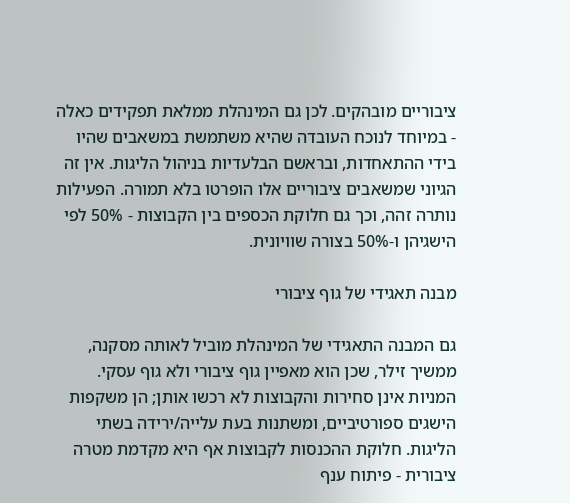ציבוריים מובהקים. לכן גם המינהלת ממלאת תפקידים כאלה - במיוחד לנוכח העובדה שהיא משתמשת במשאבים שהיו בידי ההתאחדות, ובראשם הבלעדיות בניהול הליגות. אין זה הגיוני שמשאבים ציבוריים אלו הופרטו בלא תמורה. הפעילות נותרה זהה, וכך גם חלוקת הכספים בין הקבוצות - 50% לפי הישגיהן ו-50% בצורה שוויונית.

מבנה תאגידי של גוף ציבורי

גם המבנה התאגידי של המינהלת מוביל לאותה מסקנה, ממשיך זילר, שכן הוא מאפיין גוף ציבורי ולא גוף עסקי. המניות אינן סחירות והקבוצות לא רכשו אותן; הן משקפות הישגים ספורטיביים, ומשתנות בעת עלייה/ירידה בשתי הליגות. חלוקת ההכנסות לקבוצות אף היא מקדמת מטרה ציבורית - פיתוח ענף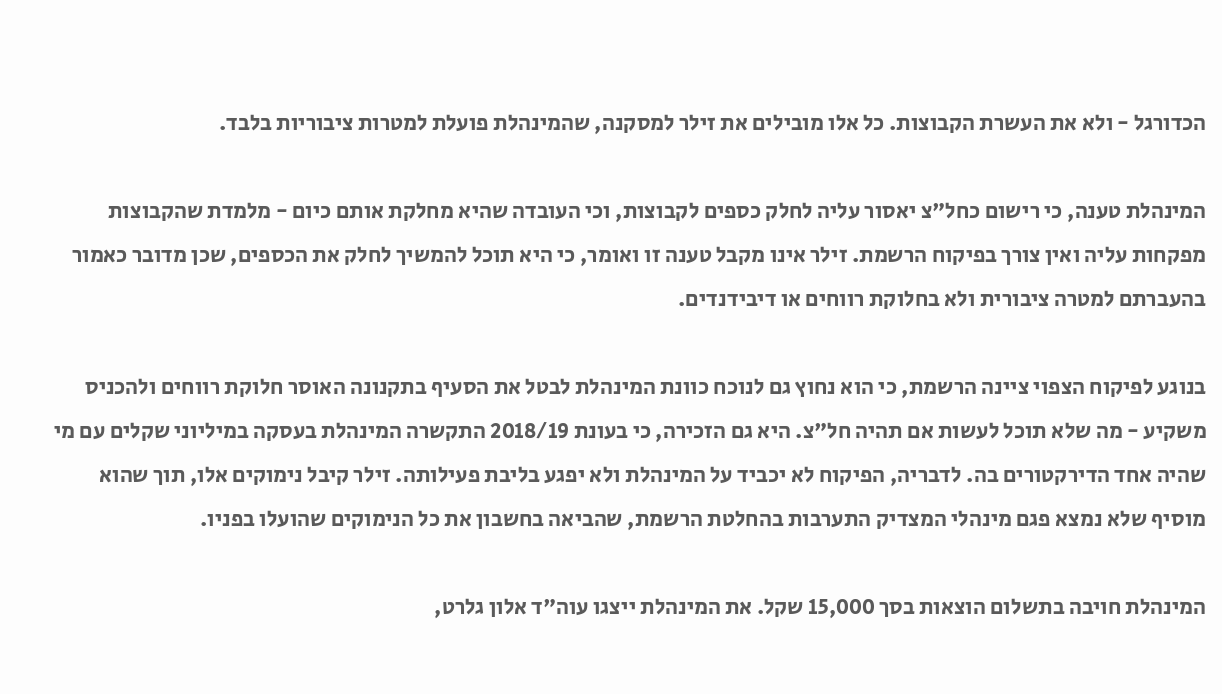הכדורגל - ולא את העשרת הקבוצות. כל אלו מובילים את זילר למסקנה, שהמינהלת פועלת למטרות ציבוריות בלבד.

המינהלת טענה, כי רישום כחל"צ יאסור עליה לחלק כספים לקבוצות, וכי העובדה שהיא מחלקת אותם כיום - מלמדת שהקבוצות מפקחות עליה ואין צורך בפיקוח הרשמת. זילר אינו מקבל טענה זו ואומר, כי היא תוכל להמשיך לחלק את הכספים, שכן מדובר כאמור בהעברתם למטרה ציבורית ולא בחלוקת רווחים או דיבידנדים.

בנוגע לפיקוח הצפוי ציינה הרשמת, כי הוא נחוץ גם לנוכח כוונת המינהלת לבטל את הסעיף בתקנונה האוסר חלוקת רווחים ולהכניס משקיע - מה שלא תוכל לעשות אם תהיה חל"צ. היא גם הזכירה, כי בעונת 2018/19 התקשרה המינהלת בעסקה במיליוני שקלים עם מי שהיה אחד הדירקטורים בה. לדבריה, הפיקוח לא יכביד על המינהלת ולא יפגע בליבת פעילותה. זילר קיבל נימוקים אלו, תוך שהוא מוסיף שלא נמצא פגם מינהלי המצדיק התערבות בהחלטת הרשמת, שהביאה בחשבון את כל הנימוקים שהועלו בפניו.

המינהלת חויבה בתשלום הוצאות בסך 15,000 שקל. את המינהלת ייצגו עוה"ד אלון גלרט,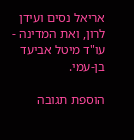אריאל נסים ועידן לרון, ואת המדינה - עו"ד מיטל אביעד בן-עמי.

הוספת תגובה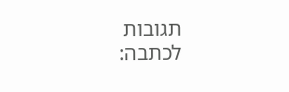תגובות לכתבה: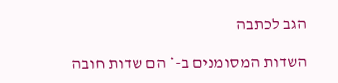הגב לכתבה

השדות המסומנים ב-* הם שדות חובה